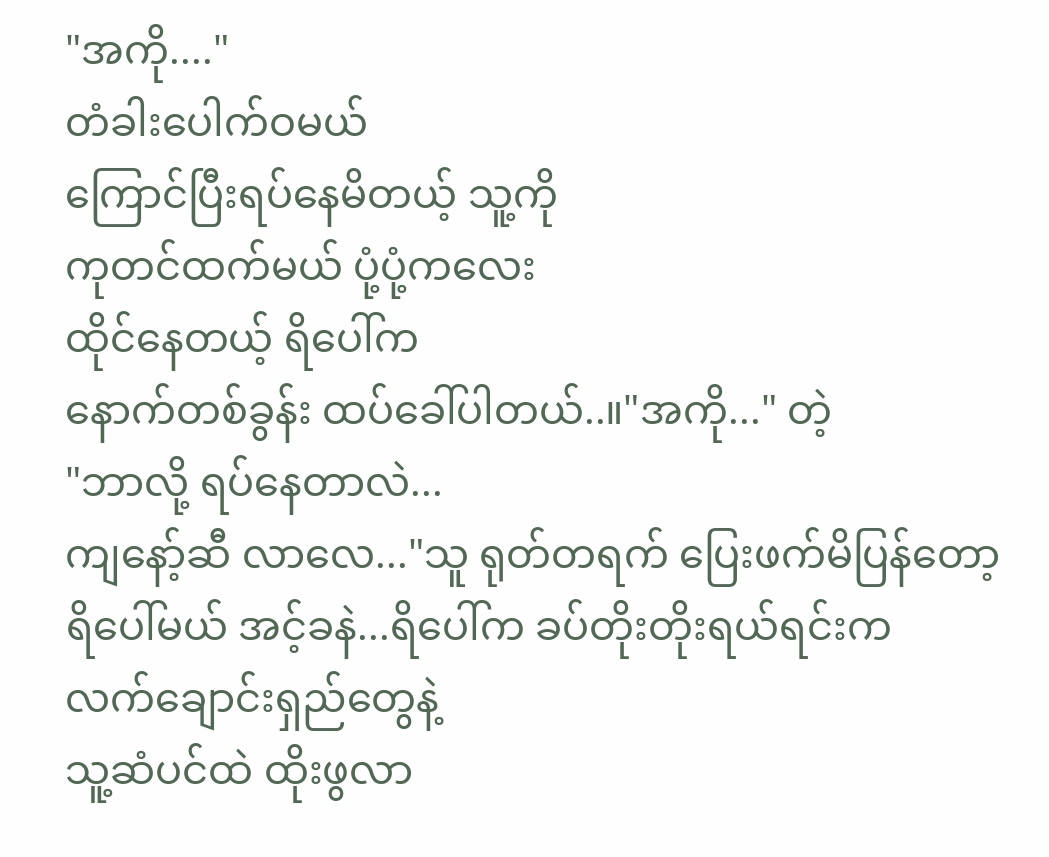"အကို...."
တံခါးပေါက်ဝမယ်
ကြောင်ပြီးရပ်နေမိတယ့် သူ့ကို
ကုတင်ထက်မယ် ပုံ့ပုံ့ကလေး
ထိုင်နေတယ့် ရိပေါ်က
နောက်တစ်ခွန်း ထပ်ခေါ်ပါတယ်..။"အကို..." တဲ့
"ဘာလို့ ရပ်နေတာလဲ...
ကျနော့်ဆီ လာလေ..."သူ ရုတ်တရက် ပြေးဖက်မိပြန်တော့
ရိပေါ်မယ် အင့်ခနဲ...ရိပေါ်က ခပ်တိုးတိုးရယ်ရင်းက
လက်ချောင်းရှည်တွေနဲ့
သူ့ဆံပင်ထဲ ထိုးဖွလာ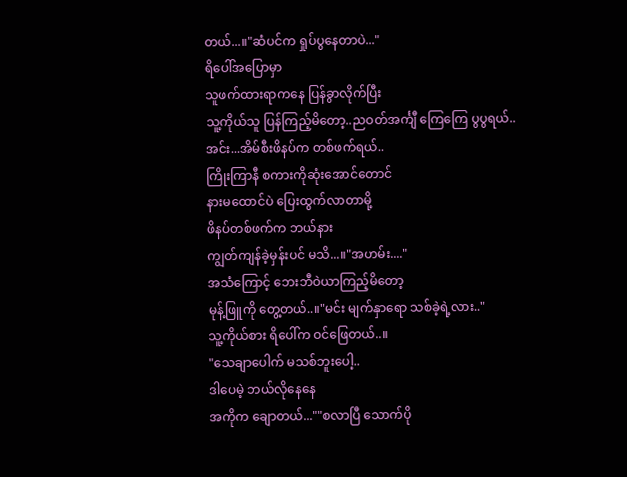တယ်...။"ဆံပင်က ရှုပ်ပွနေတာပဲ..."
ရိပေါ်အပြောမှာ
သူဖက်ထားရာကနေ ပြန်ခွာလိုက်ပြီး
သူ့ကိုယ်သူ ပြန်ကြည့်မိတော့..ညဝတ်အင်္ကျီ ကြေကြေ ပွပွရယ်..
အင်း...အိမ်စီးဖိနပ်က တစ်ဖက်ရယ်..
ကြိုးကြာနီ စကားကိုဆုံးအောင်တောင်
နားမထောင်ပဲ ပြေးထွက်လာတာမို့
ဖိနပ်တစ်ဖက်က ဘယ်နား
ကျွတ်ကျန်ခဲ့မှန်းပင် မသိ...။"အဟမ်း...."
အသံကြောင့် ဘေးဘီဝဲယာကြည့်မိတော့
မုန့်ဖြူကို တွေ့တယ်..။"မင်း မျက်နှာရော သစ်ခဲ့ရဲ့လား.."
သူ့ကိုယ်စား ရိပေါ်က ဝင်ဖြေတယ်..။
"သေချာပေါက် မသစ်ဘူးပေါ့..
ဒါပေမဲ့ ဘယ်လိုနေနေ
အကိုက ချောတယ်...""စလာပြီ သောက်ပို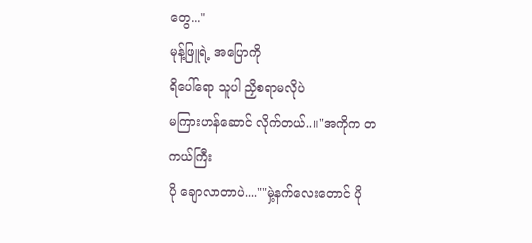တွေ..."
မုန့်ဖြူရဲ့ အပြောကို
ရိပေါ်ရော သူပါ ညှိစရာမလိုပဲ
မကြားဟန်ဆောင် လိုက်တယ်..။"အကိုက တကယ်ကြီး
ပို ချောလာတာပဲ....""မှဲ့နက်လေးတောင် ပို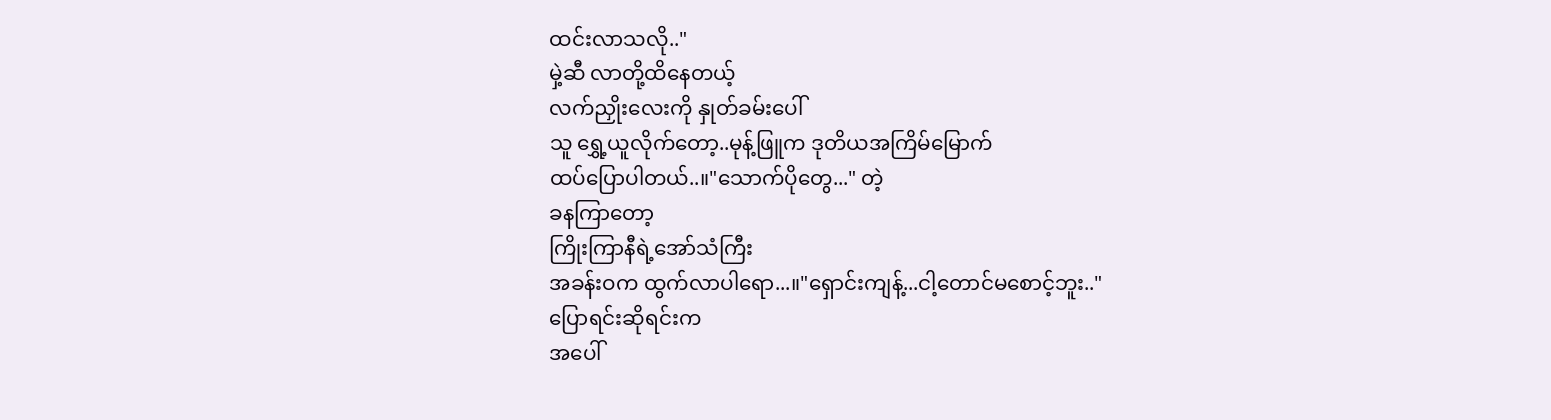ထင်းလာသလို.."
မှဲ့ဆီ လာတို့ထိနေတယ့်
လက်ညှိုးလေးကို နှုတ်ခမ်းပေါ်
သူ ရွှေ့ယူလိုက်တော့..မုန့်ဖြူက ဒုတိယအကြိမ်မြောက်
ထပ်ပြောပါတယ်..။"သောက်ပိုတွေ..." တဲ့
ခနကြာတော့
ကြိုးကြာနီရဲ့အော်သံကြီး
အခန်းဝက ထွက်လာပါရော...။"ရှောင်းကျန့်...ငါ့တောင်မစောင့်ဘူး.."
ပြောရင်းဆိုရင်းက
အပေါ်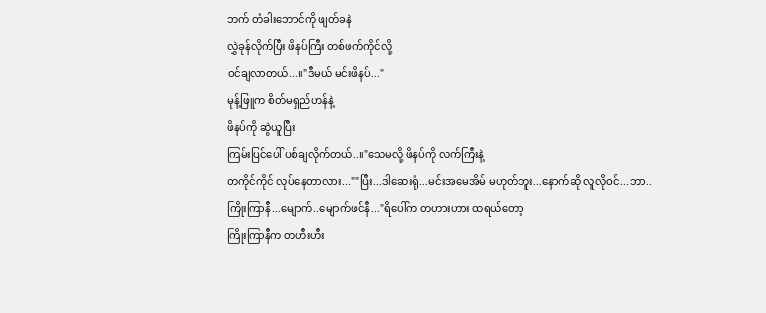ဘက် တံခါးဘောင်ကို ဖျတ်ခနဲ
လွှဲခုန်လိုက်ပြီး ဖိနပ်ကြီး တစ်ဖက်ကိုင်လို့
ဝင်ချလာတယ်...။"ဒီမယ် မင်းဖိနပ်..."
မုန့်ဖြူက စိတ်မရှည်ဟန်နဲ့
ဖိနပ်ကို ဆွဲယူပြီး
ကြမ်းပြင်ပေါ် ပစ်ချလိုက်တယ်..။"သေမလို့ ဖိနပ်ကို လက်ကြီးနဲ့
တကိုင်ကိုင် လုပ်နေတာလား...""ပြီး...ဒါဆေးရုံ...မင်းအမေအိမ် မဟုတ်ဘူး...နောက်ဆို လူလိုဝင်...ဘာ..
ကြိုးကြာနီ...မျောက်..မျောက်ဖင်နီ..."ရိပေါ်က တဟားဟား ထရယ်တော့
ကြိုးကြာနီက တဟီးဟီး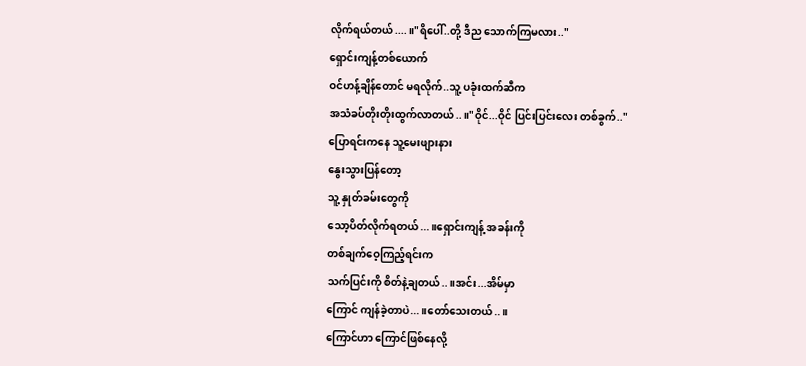လိုက်ရယ်တယ်....။"ရိပေါ်..တို့ ဒီည သောက်ကြမလား.."
ရှောင်းကျန့်တစ်ယောက်
ဝင်ဟန့်ချိန်တောင် မရလိုက်..သူ့ ပခုံးထက်ဆီက
အသံခပ်တိုးတိုးထွက်လာတယ်..။"ဝိုင်...ဝိုင် ပြင်းပြင်းလေး တစ်ခွက်.."
ပြောရင်းကနေ သူ့မေးဖျားနား
နွေးသွားပြန်တော့
သူ့ နှုတ်ခမ်းတွေကို
သော့ပိတ်လိုက်ရတယ်...။ရှောင်းကျန့် အခန်းကို
တစ်ချက်ဝေ့ကြည့်ရင်းက
သက်ပြင်းကို စိတ်နဲ့ချတယ်..။အင်း...အိမ်မှာ
ကြောင် ကျန်ခဲ့တာပဲ...။တော်သေးတယ်..။
ကြောင်ဟာ ကြောင်ဖြစ်နေလို့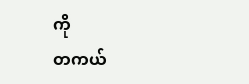ကို
တကယ်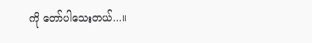ကို တော်ပါသေးတယ်...။